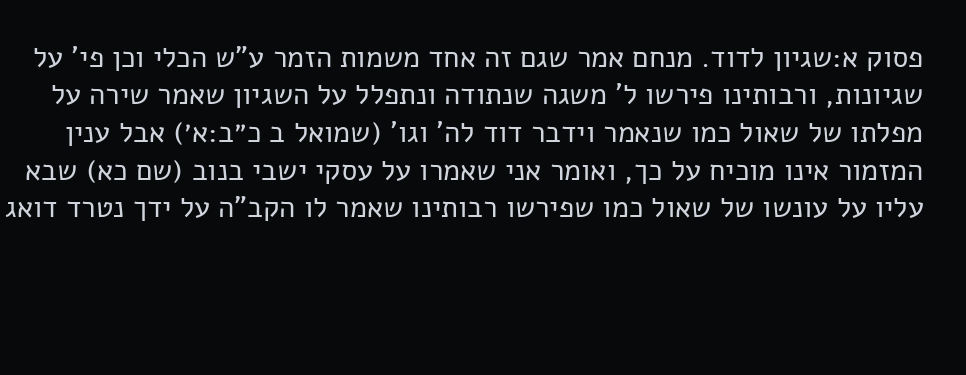פסוק א:שגיון לדוד. מנחם אמר שגם זה אחד משמות הזמר ע"ש הכלי וכן פי' על שגיונות, ורבותינו פירשו ל' משגה שנתודה ונתפלל על השגיון שאמר שירה על מפלתו של שאול כמו שנאמר וידבר דוד לה' וגו' (שמואל ב כ״ב:א׳) אבל ענין המזמור אינו מוכיח על כך, ואומר אני שאמרו על עסקי ישבי בנוב (שם כא) שבא עליו על עונשו של שאול כמו שפירשו רבותינו שאמר לו הקב"ה על ידך נטרד דואג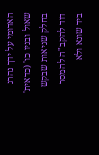האדומי על ידך נהרג שאול ובניו כו' (כדאית' בחלק שגיאות שבקש דוד להקב"ה להמסר ביד שונא ולא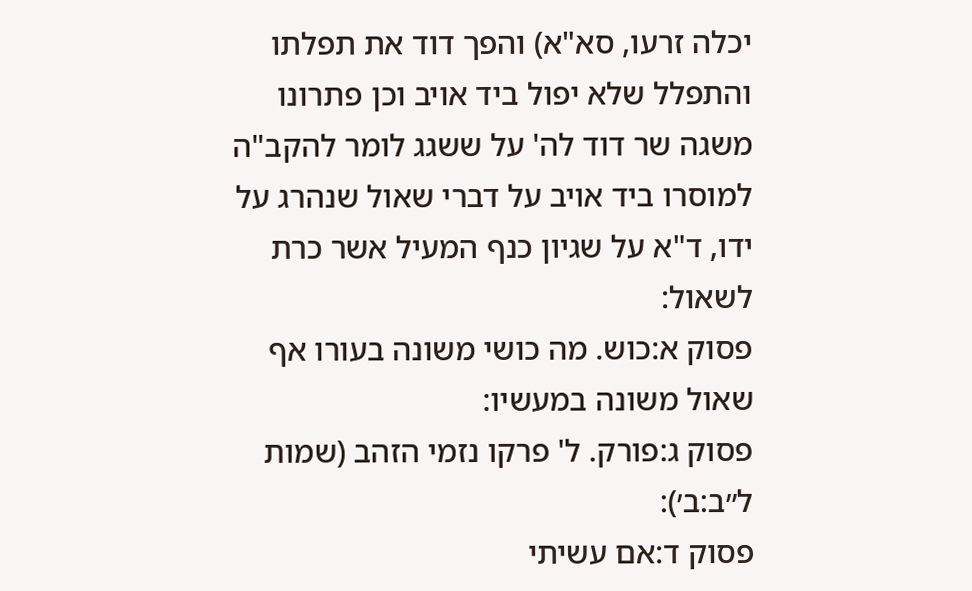יכלה זרעו, סא"א) והפך דוד את תפלתו והתפלל שלא יפול ביד אויב וכן פתרונו משגה שר דוד לה' על ששגג לומר להקב"ה למוסרו ביד אויב על דברי שאול שנהרג על ידו, ד"א על שגיון כנף המעיל אשר כרת לשאול:
פסוק א:כוש. מה כושי משונה בעורו אף שאול משונה במעשיו:
פסוק ג:פורק. ל' פרקו נזמי הזהב (שמות ל״ב:ב׳):
פסוק ד:אם עשיתי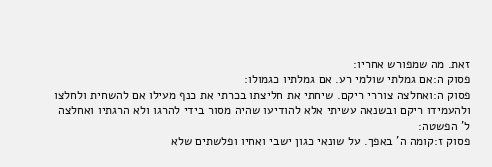זאת. מה שמפורש אחריו:
פסוק ה:אם גמלתי שולמי רע. אם גמלתיו כגמולו:
פסוק ה:ואחלצה צוררי ריקם. שיחתי את חליצתו בכרתי את כנף מעילו אם להשחית ולחלצו ולהעמידו ריקם ובשנאה עשיתי אלא להודיעו שהיה מסור בידי להרגו ולא הרגתיו ואחלצה ל' הפשטה:
פסוק ז:קומה ה' באפך. על שונאי כגון ישבי ואחיו ופלשתים שלא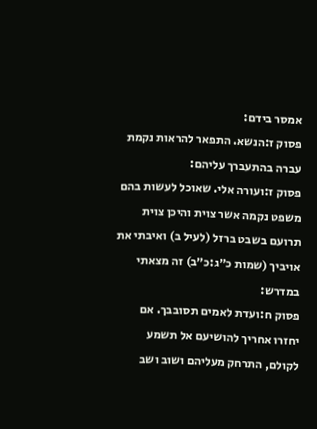אמסר בידם:
פסוק ז:הנשא. התפאר להראות נקמת עברה בהתעברך עליהם:
פסוק ז:ועורה אלי. שאוכל לעשות בהם משפט נקמה אשר צוית והיכן צוית תרועם בשבט ברזל (לעיל ב) ואיבתי את אויביך (שמות כ״ג:כ״ב) זה מצאתי במדרש:
פסוק ח:ועדת לאמים תסובבך. אם יחזרו אחריך להושיעם אל תשמע לקולם, התרחק מעליהם ושוב ושב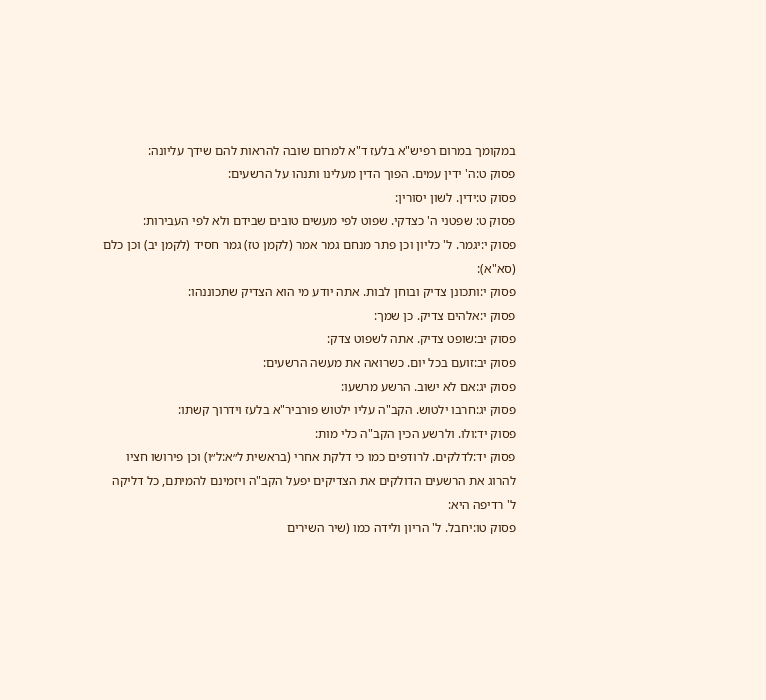במקומך במרום רפיש"א בלעז ד"א למרום שובה להראות להם שידך עליונה:
פסוק ט:ה' ידין עמים. הפוך הדין מעלינו ותנהו על הרשעים:
פסוק ט:ידין. לשון יסורין:
פסוק ט: שפטני ה' כצדקי. שפוט לפי מעשים טובים שבידם ולא לפי העבירות:
פסוק י:יגמר. ל' כליון וכן פתר מנחם גמר אמר (לקמן טז) גמר חסיד (לקמן יב) וכן כלם (סא"א):
פסוק י:ותכונן צדיק ובוחן לבות. אתה יודע מי הוא הצדיק שתכוננהו:
פסוק י:אלהים צדיק. כן שמך:
פסוק יב:שופט צדיק. אתה לשפוט צדק:
פסוק יב:זועם בכל יום. כשרואה את מעשה הרשעים:
פסוק יג:אם לא ישוב. הרשע מרשעו:
פסוק יג:חרבו ילטוש. הקב"ה עליו ילטוש פורביר"א בלעז וידרוך קשתו:
פסוק יד:ולו. ולרשע הכין הקב"ה כלי מות:
פסוק יד:לדלקים. לרודפים כמו כי דלקת אחרי (בראשית ל״א:ל״ו) וכן פירושו חציו להרוג את הרשעים הדולקים את הצדיקים יפעל הקב"ה ויזמינם להמיתם, כל דליקה ל' רדיפה היא:
פסוק טו:יחבל. ל' הריון ולידה כמו (שיר השירים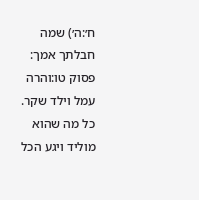ח׳:ה׳) שמה חבלתך אמך:
פסוק טו:והרה עמל וילד שקר. כל מה שהוא מוליד ויגע הכל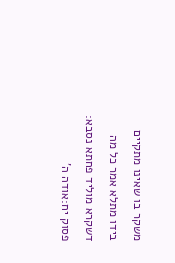משקר בו שאינו מתקיים בידו מתלא אמר כל מה דשקרא מוליד פחתא נסבא:
פסוק יח:אודה ה'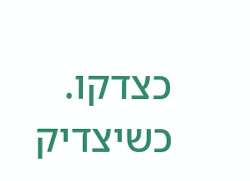כצדקו. כשיצדיק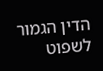הדין הגמור לשפוט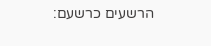הרשעים כרשעם: